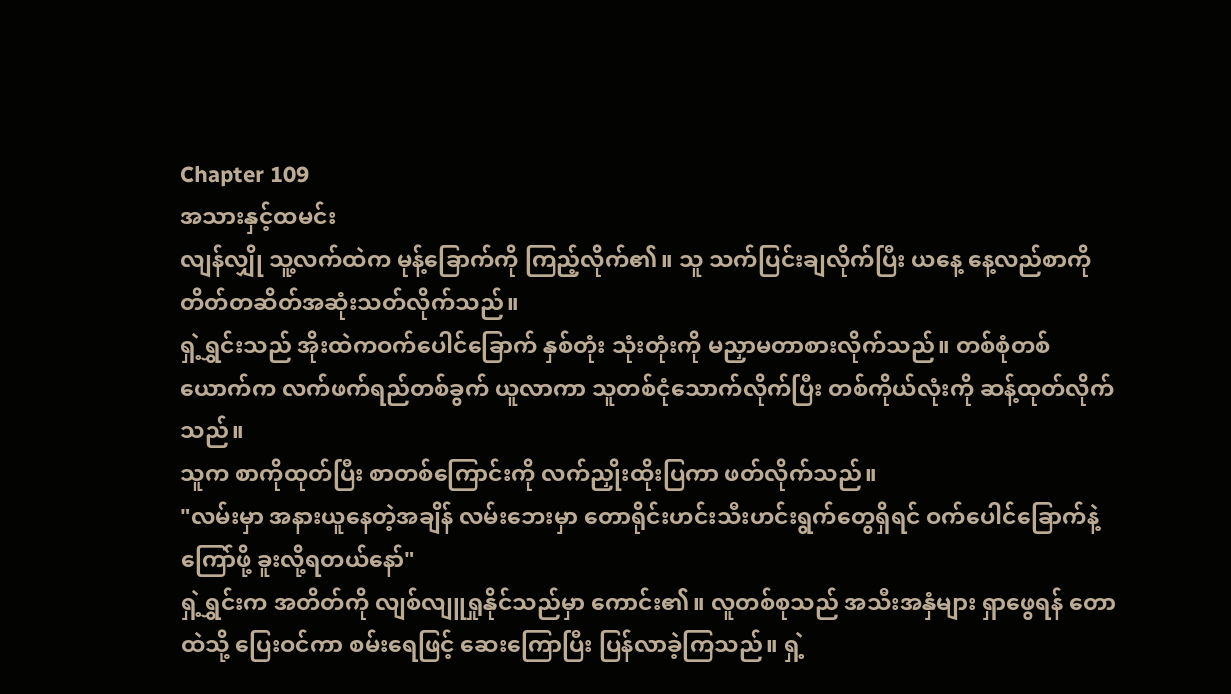Chapter 109
အသားနှင့်ထမင်း
လျန်လျှို သူ့လက်ထဲက မုန့်ခြောက်ကို ကြည့်လိုက်၏။ သူ သက်ပြင်းချလိုက်ပြီး ယနေ့ နေ့လည်စာကို တိတ်တဆိတ်အဆုံးသတ်လိုက်သည်။
ရှဲ့ရွှင်းသည် အိုးထဲကဝက်ပေါင်ခြောက် နှစ်တုံး သုံးတုံးကို မညှာမတာစားလိုက်သည်။ တစ်စုံတစ်ယောက်က လက်ဖက်ရည်တစ်ခွက် ယူလာကာ သူတစ်ငုံသောက်လိုက်ပြီး တစ်ကိုယ်လုံးကို ဆန့်ထုတ်လိုက်သည်။
သူက စာကိုထုတ်ပြီး စာတစ်ကြောင်းကို လက်ညှိုးထိုးပြကာ ဖတ်လိုက်သည်။
"လမ်းမှာ အနားယူနေတဲ့အချိန် လမ်းဘေးမှာ တောရိုင်းဟင်းသီးဟင်းရွက်တွေရှိရင် ဝက်ပေါင်ခြောက်နဲ့ ကြော်ဖို့ ခူးလို့ရတယ်နော်"
ရှဲ့ရွှင်းက အတိတ်ကို လျစ်လျူရှုနိုင်သည်မှာ ကောင်း၏။ လူတစ်စုသည် အသီးအနှံများ ရှာဖွေရန် တောထဲသို့ ပြေးဝင်ကာ စမ်းရေဖြင့် ဆေးကြောပြီး ပြန်လာခဲ့ကြသည်။ ရှဲ့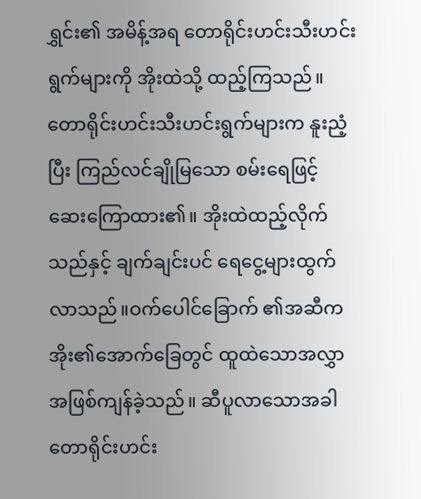ရွှင်း၏ အမိန့်အရ တောရိုင်းဟင်းသီးဟင်းရွက်များကို အိုးထဲသို့ ထည့်ကြသည်။
တောရိုင်းဟင်းသီးဟင်းရွက်များက နူးညံ့ပြီး ကြည်လင်ချိုမြသော စမ်းရေဖြင့် ဆေးကြောထား၏။ အိုးထဲထည့်လိုက်သည်နှင့် ချက်ချင်းပင် ရေငွေ့များထွက်လာသည်။ဝက်ပေါင်ခြောက် ၏အဆီက အိုး၏အောက်ခြေတွင် ထူထဲသောအလွှာအဖြစ်ကျန်ခဲ့သည်။ ဆီပူလာသောအခါ တောရိုင်းဟင်း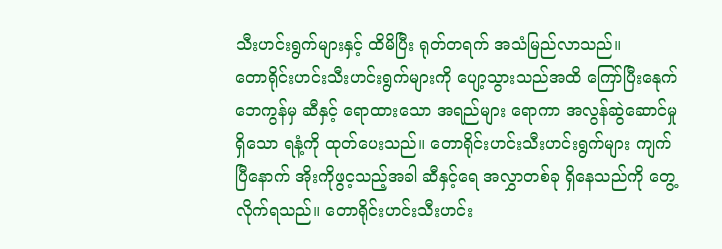သီးဟင်းရွက်များနှင့် ထိမိပြီး ရုတ်တရက် အသံမြည်လာသည်။
တောရိုင်းဟင်းသီးဟင်းရွက်များကို ပျော့သွားသည်အထိ ကြော်ပြီးနေုက် ဘေကွန်မှ ဆီနှင့် ရောထားသော အရည်များ ရောကာ အလွန်ဆွဲဆောင်မှုရှိသော ရနံ့ကို ထုတ်ပေးသည်။ တောရိုင်းဟင်းသီးဟင်းရွက်များ ကျက်ပြီနောက် အိုးကိုဖွင့သည့်အခါ ဆီနှင့်ရေ အလွှာတစ်ခု ရှိနေသည်ကို တွေ့လိုက်ရသည်။ တောရိုင်းဟင်းသီးဟင်း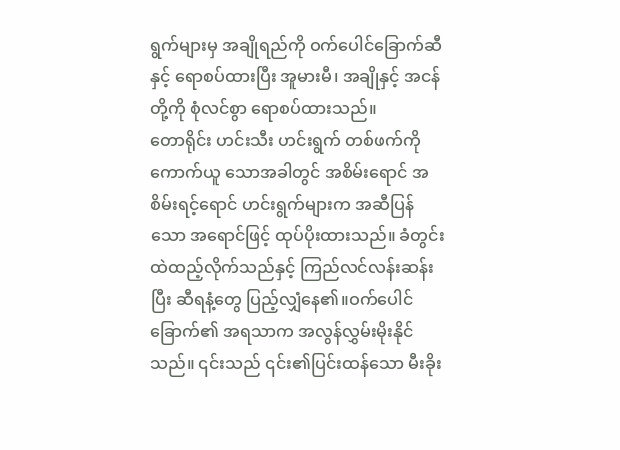ရွက်များမှ အချိုရည်ကို ဝက်ပေါင်ခြောက်ဆီနှင့် ရောစပ်ထားပြီး အူမားမီ၊ အချိုနှင့် အငန်တို့ကို စုံလင်စွာ ရောစပ်ထားသည်။
တောရိုင်း ဟင်းသီး ဟင်းရွက် တစ်ဖက်ကို ကောက်ယူ သောအခါတွင် အစိမ်းရောင် အစိမ်းရင့်ရောင် ဟင်းရွက်များက အဆီပြန်သော အရောင်ဖြင့် ထုပ်ပိုးထားသည်။ ခံတွင်းထဲထည့်လိုက်သည်နှင့် ကြည်လင်လန်းဆန်းပြီး ဆီရနံ့တွေ ပြည့်လျှံနေ၏။ဝက်ပေါင်ခြောက်၏ အရသာက အလွန်လွှမ်းမိုးနိုင်သည်။ ၎င်းသည် ၎င်း၏ပြင်းထန်သော မီးခိုး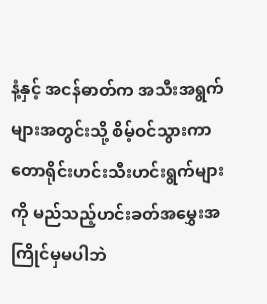နံ့နှင့် အငန်ဓာတ်က အသီးအရွက်များအတွင်းသို့ စိမ့်ဝင်သွားကာ တောရိုင်းဟင်းသီးဟင်းရွက်များကို မည်သည့်ဟင်းခတ်အမွှေးအကြိုင်မှမပါဘဲ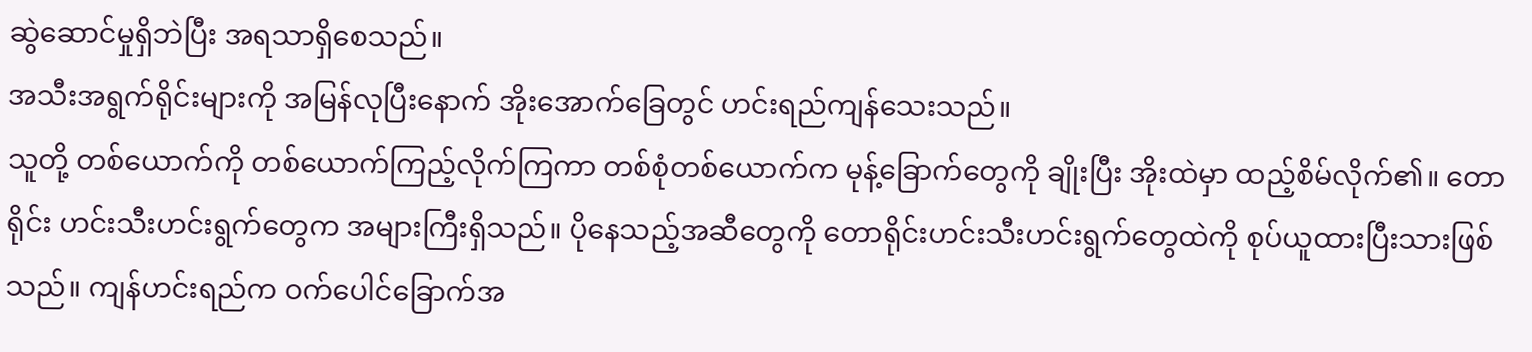ဆွဲဆောင်မှုရှိဘဲပြီး အရသာရှိစေသည်။
အသီးအရွက်ရိုင်းများကို အမြန်လုပြီးနောက် အိုးအောက်ခြေတွင် ဟင်းရည်ကျန်သေးသည်။
သူတို့ တစ်ယောက်ကို တစ်ယောက်ကြည့်လိုက်ကြကာ တစ်စုံတစ်ယောက်က မုန့်ခြောက်တွေကို ချိုးပြီး အိုးထဲမှာ ထည့်စိမ်လိုက်၏။ တောရိုင်း ဟင်းသီးဟင်းရွက်တွေက အများကြီးရှိသည်။ ပိုနေသည့်အဆီတွေကို တောရိုင်းဟင်းသီးဟင်းရွက်တွေထဲကို စုပ်ယူထားပြီးသားဖြစ်သည်။ ကျန်ဟင်းရည်က ဝက်ပေါင်ခြောက်အ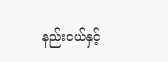နည်းငယ်နှင့်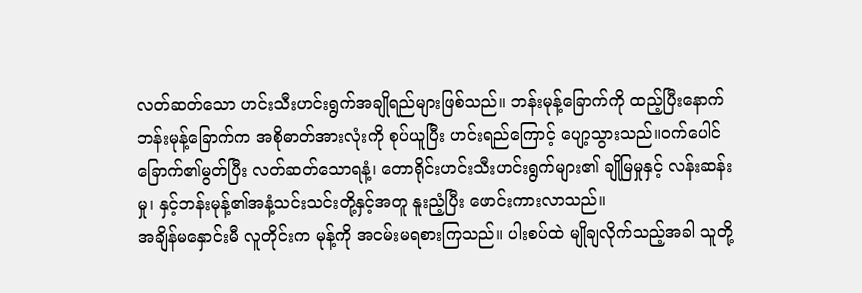လတ်ဆတ်သော ဟင်းသီးဟင်းရွက်အချိုရည်များဖြစ်သည်။ ဘန်းမုန့်ခြောက်ကို ထည့်ပြီးနောက် ဘန်းမုန့်ခြောက်က အစိုဓာတ်အားလုံးကို စုပ်ယူပြီး ဟင်းရည်ကြောင့် ပျော့သွားသည်။ဝက်ပေါင်ခြောက်၏မွတ်ပြီး လတ်ဆတ်သောရနံ့၊ တောရိုင်းဟင်းသီးဟင်းရွက်များ၏ ချိုမြမှုနှင့် လန်းဆန်းမှု၊ နှင့်ဘန်းမုန့်၏အနံ့သင်းသင်းတို့နှင့်အတူ နူးညံ့ပြီး ဖောင်းကားလာသည်။
အချိန်မနှောင်းမီ လူတိုင်းက မုန့်ကို အငမ်းမရစားကြသည်။ ပါးစပ်ထဲ မျိုချလိုက်သည့်အခါ သူတို့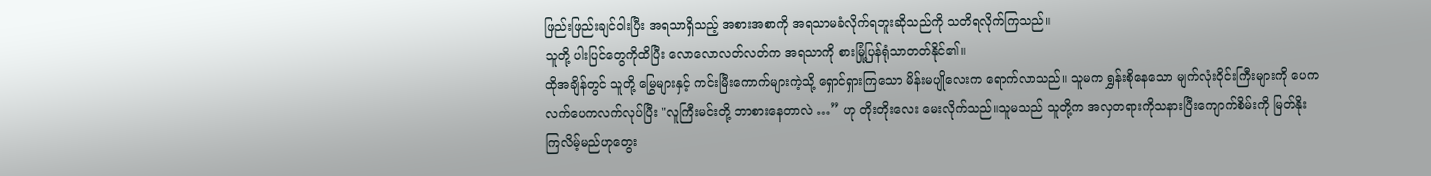ဖြည်းဖြည်းချင်ဝါးပြီး အရသာရှိသည့် အစားအစာကို အရသာမခံလိုက်ရဘူးဆိုသည်ကို သတိရလိုက်ကြသည်။
သူတို့ ပါးပြင်တွေကိုထိပြီး လောလောလတ်လတ်က အရသာကို စားမြုံ့ပြန်ရုံသာတတ်နိုင်၏။
ထိုအချိန်တွင် သူတို့ မြွေများနှင့် ကင်းမြီးကောက်များကဲ့သို့ ရှောင်ရှားကြသော မိန်းမပျိုလေးက ရောက်လာသည်။ သူမက ရွှန်းစိုနေသော မျက်လုံးဝိုင်းကြီးများကို ပေကလက်ပေကလက်လုပ်ပြီး "လူကြီးမင်းတို့ ဘာစားနေတာလဲ …” ဟု တိုးတိုးလေး မေးလိုက်သည်။သူမသည် သူတို့က အလှတရားကိုသနားပြီးကျောက်စိမ်းကို မြတ်နိုးကြလိမ့်မည်ဟုတွေး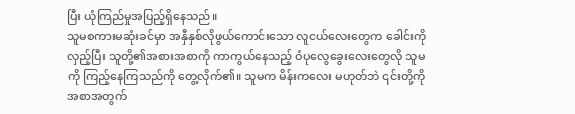ပြီး ယုံကြည်မှုအပြည့်ရှိနေသည်။
သူမစကားမဆုံးခင်မှာ အနှီနှစ်လိုဖွယ်ကောင်းသော လူငယ်လေးတွေက ခေါင်းကိုလှည့်ပြီး သူတို့၏အစားအစာကို ကာကွယ်နေသည့် ဝံပုလွေခွေးလေးတွေလို သူမကို ကြည့်နေကြသည်ကို တွေ့လိုက်၏။ သူမက မိန်းကလေး မဟုတ်ဘဲ ၎င်းတို့ကို အစာအတွက်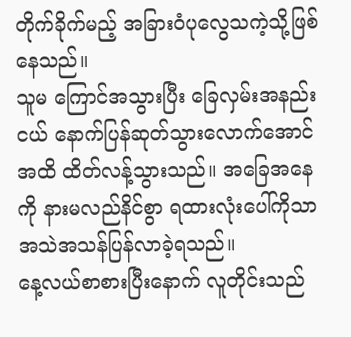တိုက်ခိုက်မည့် အခြားဝံပုလွေသကဲ့သို့ဖြစ်နေသည်။
သူမ ကြောင်အသွားပြီး ခြေလှမ်းအနည်းငယ် နောက်ပြန်ဆုတ်သွားလောက်အောင်အထိ ထိတ်လန့်သွားသည်။ အခြေအနေကို နားမလည်နိင်စွာ ရထားလုံးပေါ်ကိုသာ အသဲအသန်ပြန်လာခဲ့ရသည်။
နေ့လယ်စာစားပြီးနောက် လူတိုင်းသည်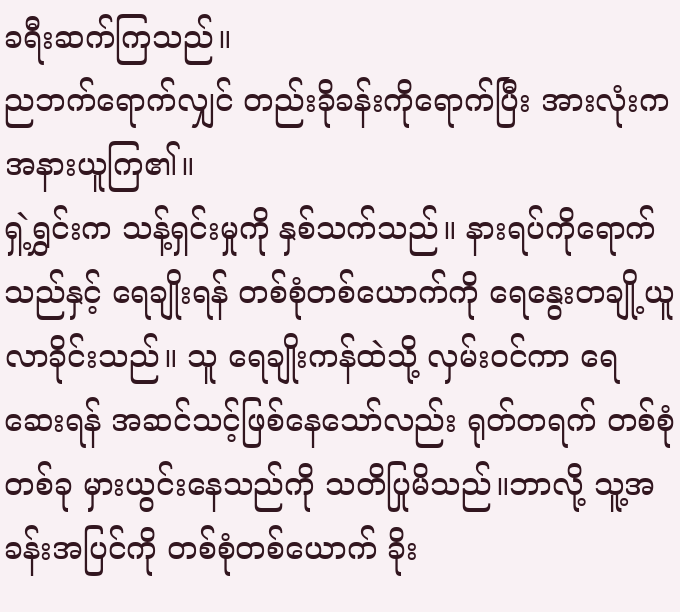ခရီးဆက်ကြသည်။
ညဘက်ရောက်လျှင် တည်းခိုခန်းကိုရောက်ပြီး အားလုံးက အနားယူကြ၏။
ရှဲ့ရွှင်းက သန့်ရှင်းမှုကို နှစ်သက်သည်။ နားရပ်ကိုရောက်သည်နှင့် ရေချိုးရန် တစ်စုံတစ်ယောက်ကို ရေနွေးတချို့ယူလာခိုင်းသည်။ သူ ရေချိုးကန်ထဲသို့ လှမ်းဝင်ကာ ရေဆေးရန် အဆင်သင့်ဖြစ်နေသော်လည်း ရုတ်တရက် တစ်စုံတစ်ခု မှားယွင်းနေသည်ကို သတိပြုမိသည်။ဘာလို့ သူ့အခန်းအပြင်ကို တစ်စုံတစ်ယောက် ခိုး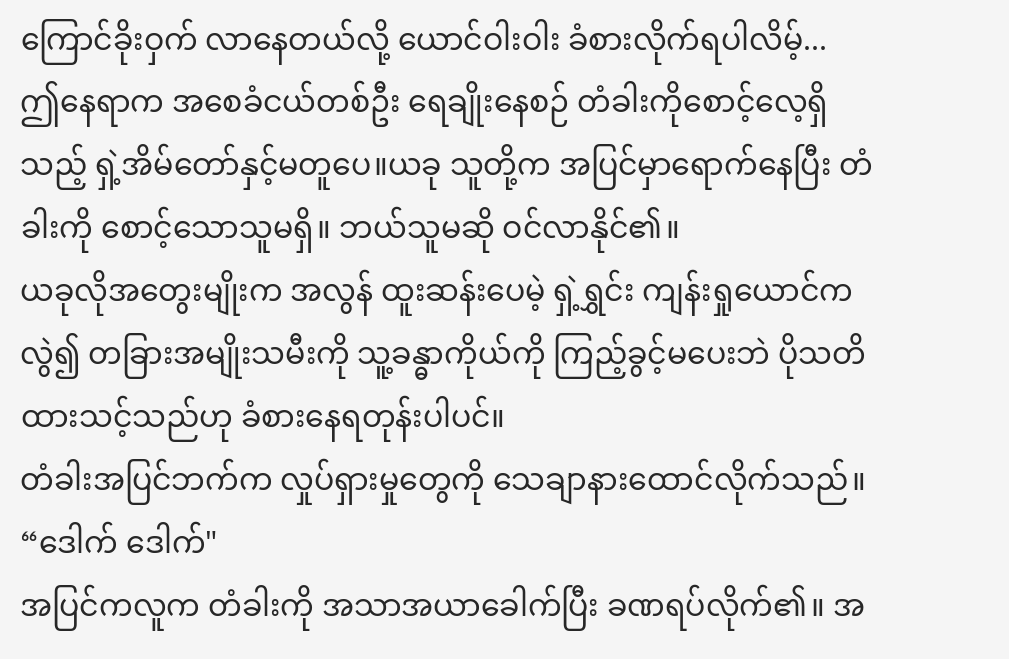ကြောင်ခိုးဝှက် လာနေတယ်လို့ ယောင်ဝါးဝါး ခံစားလိုက်ရပါလိမ့်...
ဤနေရာက အစေခံငယ်တစ်ဦး ရေချိုးနေစဉ် တံခါးကိုစောင့်လေ့ရှိသည့် ရှဲ့အိမ်တော်နှင့်မတူပေ။ယခု သူတို့က အပြင်မှာရောက်နေပြီး တံခါးကို စောင့်သောသူမရှိ။ ဘယ်သူမဆို ဝင်လာနိုင်၏။
ယခုလိုအတွေးမျိုးက အလွန် ထူးဆန်းပေမဲ့ ရှဲ့ရွှင်း ကျန်းရှုယောင်ကလွဲ၍ တခြားအမျိုးသမီးကို သူ့ခန္ဓာကိုယ်ကို ကြည့်ခွင့်မပေးဘဲ ပိုသတိထားသင့်သည်ဟု ခံစားနေရတုန်းပါပင်။
တံခါးအပြင်ဘက်က လှုပ်ရှားမှုတွေကို သေချာနားထောင်လိုက်သည်။
“ဒေါက် ဒေါက်"
အပြင်ကလူက တံခါးကို အသာအယာခေါက်ပြီး ခဏရပ်လိုက်၏။ အ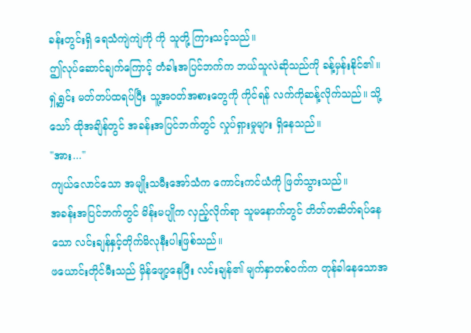ခန်းတွင်းရှိ ရေသံကျဲကျဲကို ကို သူတို့ ကြားသင့်သည်။
ဤလုပ်ဆောင်ချက်ကြောင့် တံခါးအပြင်ဘက်က ဘယ်သူလဲဆိုသည်ကို ခန့်မှန်းနိုင်၏။
ရှဲ့ရွှင်း မတ်တပ်ထရပ်ပြီး သူ့အဝတ်အစားတွေကို ကိုင်ရန် လက်ကိုဆန့်လိုက်သည်။ သို့သော် ထိုအချိန်တွင် အခန်းအပြင်ဘက်တွင် လှုပ်ရှားမှုများ ရှိနေသည်။
"အား..."
ကျယ်လောင်သော အမျိုးသမီးအော်သံက ကောင်းကင်ယံကို ဖြတ်သွားသည်။
အခန်းအပြင်ဘက်တွင် မိန်းမပျိုက လှည့်လိုက်ရာ သူမနောက်တွင် တိတ်တဆိတ်ရပ်နေသော လင်းချန်နှင့်တိုက်မိလုနီးပါးဖြစ်သည်။
ဖယောင်းတိုင်မီးသည် မှိန်ဖျော့နေပြီး လင်းချန်၏ မျက်နှာတစ်ဝက်က တုန်ခါနေသောအ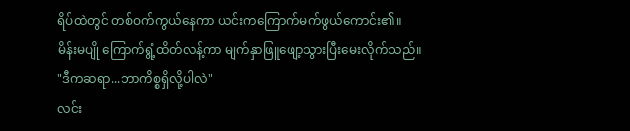ရိပ်ထဲတွင် တစ်ဝက်ကွယ်နေကာ ယင်းကကြောက်မက်ဖွယ်ကောင်း၏။
မိန်းမပျို ကြောက်ရွံ့ထိတ်လန့်ကာ မျက်နှာဖြူဖျော့သွားပြီးမေးလိုက်သည်။
"ဒီကဆရာ...ဘာကိစ္စရှိလို့ပါလဲ"
လင်း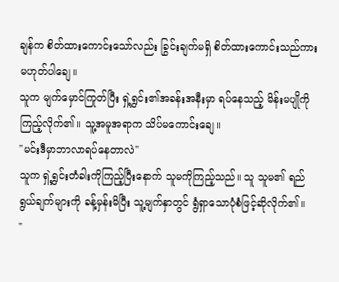ချန်က စိတ်ထားကောင်းသော်လည်း ခြွင်းချက်မရှိ စိတ်ထားကောင်းသည်ကား မဟုတ်ပါချေ။
သူက မျက်မှောင်ကြုတ်ပြီး ရှဲ့ရွှင်း၏အခန်းအနီးမှာ ရပ်နေသည့် မိန်းမပျိုကို ကြည့်လိုက်၏။ သူ့အမူအရာက သိပ်မကောင်းချေ။
"မင်းဒီမှာဘာလာရပ်နေတာလဲ"
သူက ရှဲ့ရွှင်းတံခါးကိုကြည့်ပြီးနောက် သူမကိုကြည့်သည်။ သူ သူမ၏ ရည်ရွယ်ချက်များကို ခန့်မှန်းမိပြီး သူ့မျက်နှာတွင် ရွံရှာသောပုံစံဖြင့်ဆိုလိုက်၏။
"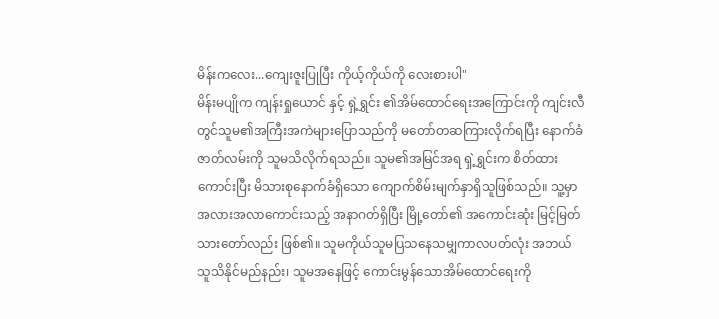မိန်းကလေး...ကျေးဇူးပြုပြီး ကိုယ့်ကိုယ်ကို လေးစားပါ"
မိန်းမပျိုက ကျန်းရှုယောင် နှင့် ရှဲ့ရွှင်း ၏အိမ်ထောင်ရေးအကြောင်းကို ကျင်းလီတွင်သူမ၏အကြီးအကဲများပြောသည်ကို မတော်တဆကြားလိုက်ရပြီး နောက်ခံဇာတ်လမ်းကို သူမသိလိုက်ရသည်။ သူမ၏အမြင်အရ ရှဲ့ရွှင်းက စိတ်ထားကောင်းပြီး မိသားစုနောက်ခံရှိသော ကျောက်စိမ်းမျက်နှာရှိသူဖြစ်သည်။ သူ့မှာ အလားအလာကောင်းသည့် အနာဂတ်ရှိပြီး မြို့တော်၏ အကောင်းဆုံး မြင့်မြတ်သားတော်လည်း ဖြစ်၏။ သူမကိုယ်သူမပြသနေသမျှကာလပတ်လုံး အဘယ်သူသိနိုင်မည်နည်း၊ သူမအနေဖြင့် ကောင်းမွန်သောအိမ်ထောင်ရေးကို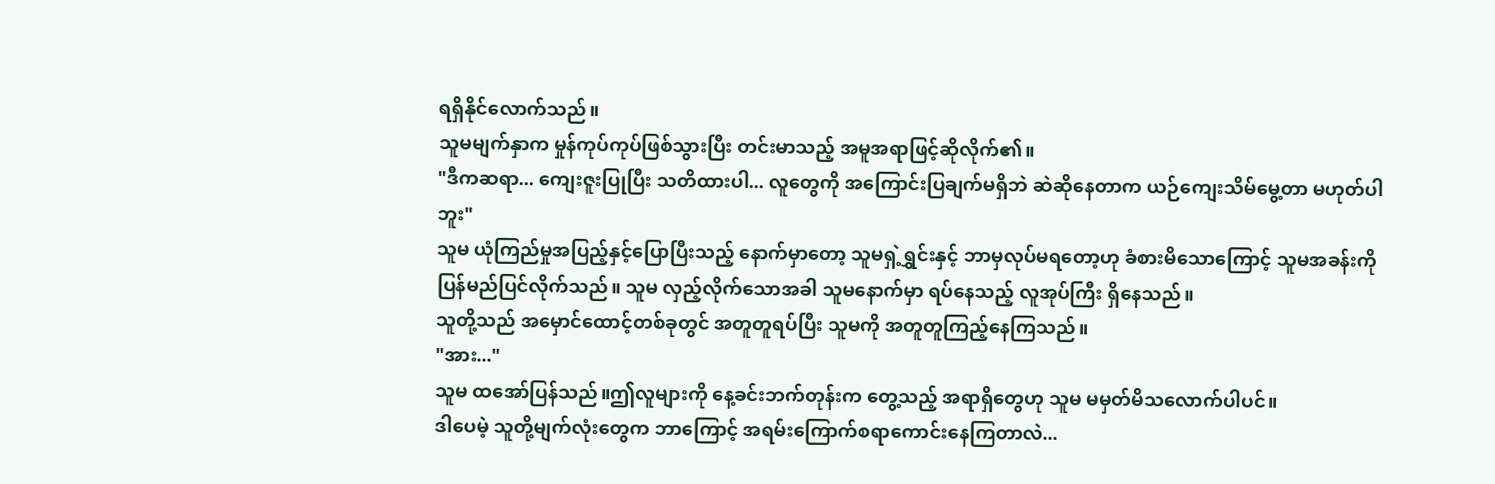ရရှိနိုင်လောက်သည်။
သူမမျက်နှာက မှုန်ကုပ်ကုပ်ဖြစ်သွားပြီး တင်းမာသည့် အမူအရာဖြင့်ဆိုလိုက်၏။
"ဒီကဆရာ... ကျေးဇူးပြုပြီး သတိထားပါ... လူတွေကို အကြောင်းပြချက်မရှိဘဲ ဆဲဆိုနေတာက ယဉ်ကျေးသိမ်မွေ့တာ မဟုတ်ပါဘူး"
သူမ ယုံကြည်မှုအပြည့်နှင့်ပြောပြီးသည့် နောက်မှာတော့ သူမရှဲ့ရွှင်းနှင့် ဘာမှလုပ်မရတော့ဟု ခံစားမိသောကြောင့် သူမအခန်းကို ပြန်မည်ပြင်လိုက်သည်။ သူမ လှည့်လိုက်သောအခါ သူမနောက်မှာ ရပ်နေသည့် လူအုပ်ကြီး ရှိနေသည်။
သူတို့သည် အမှောင်ထောင့်တစ်ခုတွင် အတူတူရပ်ပြီး သူမကို အတူတူကြည့်နေကြသည်။
"အား..."
သူမ ထအော်ပြန်သည်။ဤလူများကို နေ့ခင်းဘက်တုန်းက တွေ့သည့် အရာရှိတွေဟု သူမ မမှတ်မိသလောက်ပါပင်။
ဒါပေမဲ့ သူတို့မျက်လုံးတွေက ဘာကြောင့် အရမ်းကြောက်စရာကောင်းနေကြတာလဲ...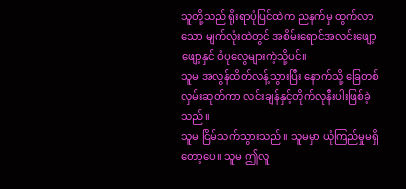သူတို့သည် ရိုးရာပုံပြင်ထဲက ညနက်မှ ထွက်လာသော မျက်လုံးထဲတွင် အစိမ်းရောင်အလင်းဖျော့ဖျော့နှင် ဝံပုလွေများကဲ့သို့ပင်။
သူမ အလွန်ထိတ်လန့်သွားပြီး နောက်သို့ ခြေတစ်လှမ်းဆုတ်ကာ လင်းချန်နှင့်တိုက်လုနီးပါးဖြစ်ခဲ့သည်။
သူမ ငြိမ်သက်သွားသည်။ သူမမှာ ယုံကြည်မှုမရှိတော့ပေ။ သူမ ဤလူ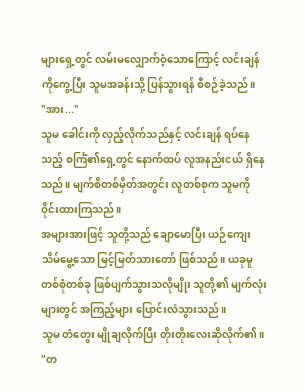များရှေ့တွင် လမ်းမလျှောက်ဝံ့သောကြောင့် လင်းချန်ကိုကွေ့ပြီး သူမအခန်းသို့ ပြန်သွားရန် စီစဉ်ခဲ့သည်။
"အား..."
သူမ ခေါင်းကို လှည့်လိုက်သည်နှင့် လင်းချန် ရပ်နေသည့် စင်္ကြံ၏ရှေ့တွင် နောက်ထပ် လူအနည်းငယ် ရှိနေသည်။ မျက်စိတစ်မှိတ်အတွင်း လူတစ်စုက သူမကို ဝိုင်းထားကြသည်။
အများအားဖြင့် သူတို့သည် ချောမောပြီး ယဉ်ကျေးသိမ်မွေ့သော မြင့်မြတ်သားတော် ဖြစ်သည်။ ယခုမူ တစ်စုံတစ်ခု ဖြစ်ပျက်သွားသလိုမျိုး သူတို့၏ မျက်လုံးများတွင် အကြည့်များ ပြောင်းလဲသွားသည်။
သူမ တံတွေး မျိုချလိုက်ပြီး တိုးတိုးလေးဆိုလိုက်၏။
"တ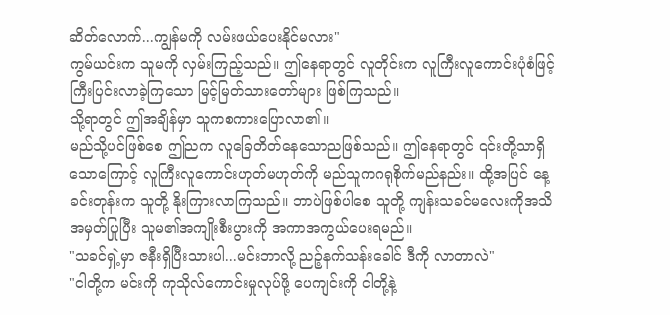ဆိတ်လောက်...ကျွန်မကို လမ်းဖယ်ပေးနိုင်မလား"
ကွမ်ယင်းက သူမကို လှမ်းကြည့်သည်။ ဤနေရာတွင် လူတိုင်းက လူကြီးလူကောင်းပုံစံဖြင့် ကြီးပြင်းလာခဲ့ကြသော မြင့်မြတ်သားတော်များ ဖြစ်ကြသည်။
သို့ရာတွင် ဤအချိန်မှာ သူကစကားပြောလာ၏။
မည်သို့ပင်ဖြစ်စေ ဤညက လူခြေတိတ်နေသောညဖြစ်သည်။ ဤနေရာတွင် ၎င်းတို့သာရှိသောကြောင့် လူကြီးလူကောင်းဟုတ်မဟုတ်ကို မည်သူကဂရုစိုက်မည်နည်း။ ထို့အပြင် နေ့ခင်းတုန်းက သူတို့ နိုးကြားလာကြသည်။ ဘာပဲဖြစ်ပါစေ သူတို့ ကျန်းသခင်မလေးကိုအသိအမှတ်ပြုပြီး သူမ၏အကျိုးစီးပွားကို အကာအကွယ်ပေးရမည်။
"သခင်ရှဲ့မှာ ဇနီးရှိပြီးသားပါ...မင်းဘာလို့ ညဉ့်နက်သန်းခေါင် ဒီကို လာတာလဲ"
"ငါတို့က မင်းကို ကုသိုလ်ကောင်းမှုလုပ်ဖို့ ပေကျင်းကို ငါတို့နဲ့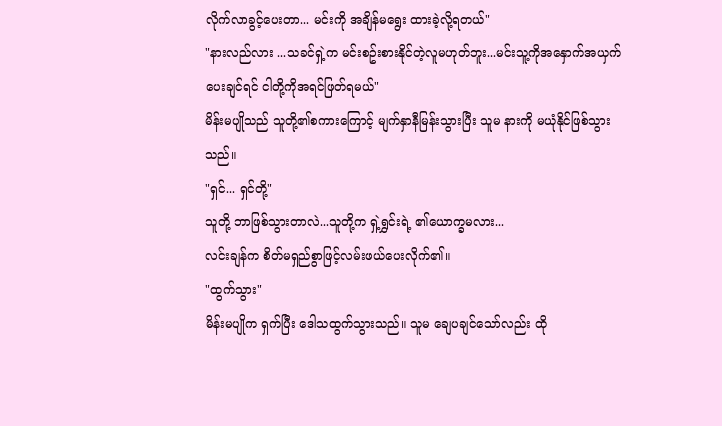လိုက်လာခွင့်ပေးတာ... မင်းကို အချိန်မရွေး ထားခဲ့လို့ရတယ်"
"နားလည်လား ...သခင်ရှဲ့က မင်းစဥ်းစားနိုင်တဲ့လူမဟုတ်ဘူး...မင်းသူ့ကိုအနှောက်အယှက်ပေးချင်ရင် ငါတို့ကိုအရင်ဖြတ်ရမယ်"
မိန်းမပျိုသည် သူတို့၏စကားကြောင့် မျက်နှာနီမြန်းသွားပြီး သူမ နားကို မယုံနိုင်ဖြစ်သွားသည်။
"ရှင်... ရှင်တို့"
သူတို့ ဘာဖြစ်သွားတာလဲ...သူတို့က ရှဲ့ရွှင်းရဲ့ ၏ယောက္ခမလား...
လင်းချန်က စိတ်မရှည်စွာဖြင့်လမ်းဖယ်ပေးလိုက်၏။
"ထွက်သွား"
မိန်းမပျိုက ရှက်ပြီး ဒေါသထွက်သွားသည်။ သူမ ချေပချင်သော်လည်း ထို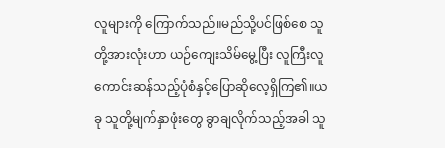လူများကို ကြောက်သည်။မည်သို့ပင်ဖြစ်စေ သူတို့အားလုံးဟာ ယဉ်ကျေးသိမ်မွေ့ပြီး လူကြီးလူကောင်းဆန်သည့်ပုံစံနှင့်ပြောဆိုလေ့ရှိကြ၏။ယခု သူတို့မျက်နှာဖုံးတွေ ခွာချလိုက်သည့်အခါ သူ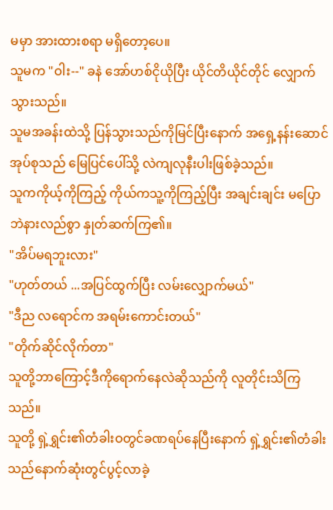မမှာ အားထားစရာ မရှိတော့ပေ။
သူမက "ဝါး--" ခနဲ အော်ဟစ်ငိုယိုပြီး ယိုင်တိယိုင်တိုင် လျှောက်သွားသည်။
သူမအခန်းထဲသို့ ပြန်သွားသည်ကိုမြင်ပြီးနောက် အရှေ့နန်းဆောင်အုပ်စုသည် မြေပြင်ပေါ်သို့ လဲကျလုနီးပါးဖြစ်ခဲ့သည်။
သူကကိုယ့်ကိုကြည့် ကိုယ်ကသူ့ကိုကြည့်ပြီး အချင်းချင်း မပြောဘဲနားလည်စွာ နှုတ်ဆက်ကြ၏။
"အိပ်မရဘူးလား"
"ဟုတ်တယ် ...အပြင်ထွက်ပြီး လမ်းလျှောက်မယ်"
"ဒီည လရောင်က အရမ်းကောင်းတယ်"
"တိုက်ဆိုင်လိုက်တာ"
သူတို့ဘာကြောင့်ဒီကိုရောက်နေလဲဆိုသည်ကို လူတိုင်းသိကြသည်။
သူတို့ ရှဲ့ရွှင်း၏တံခါးဝတွင်ခဏရပ်နေပြီးနောက် ရှဲ့ရွှင်း၏တံခါးသည်နောက်ဆုံးတွင်ပွင့်လာခဲ့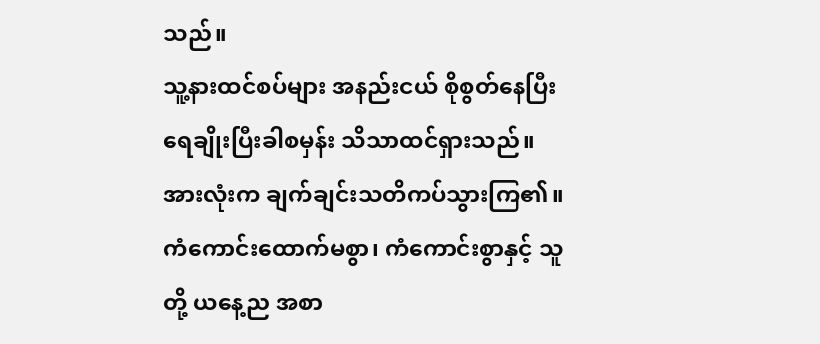သည်။
သူ့နားထင်စပ်များ အနည်းငယ် စိုစွတ်နေပြီး ရေချိုးပြီးခါစမှန်း သိသာထင်ရှားသည်။
အားလုံးက ချက်ချင်းသတိကပ်သွားကြ၏။ ကံကောင်းထောက်မစွာ၊ ကံကောင်းစွာနှင့် သူတို့ ယနေ့ည အစာ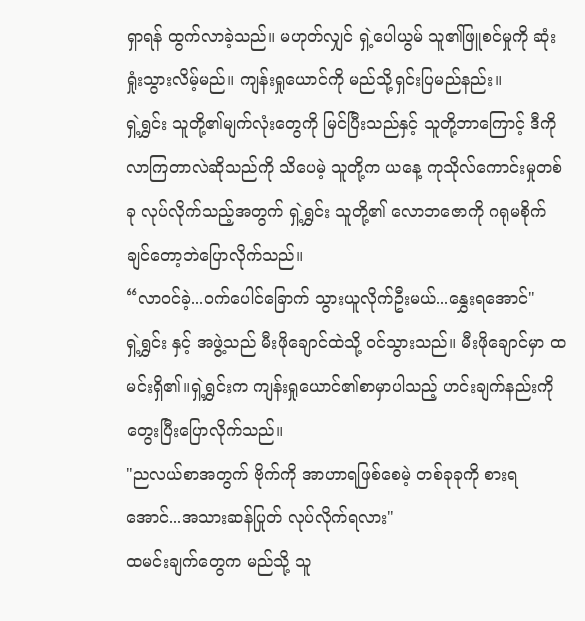ရှာရန် ထွက်လာခဲ့သည်။ မဟုတ်လျှင် ရှဲ့ပေါယွမ် သူ၏ဖြူစင်မှုကို ဆုံးရှုံးသွားလိမ့်မည်။ ကျန်းရှုယောင်ကို မည်သို့ရှင်းပြမည်နည်း။
ရှဲ့ရွှင်း သူတို့၏မျက်လုံးတွေကို မြင်ပြီးသည်နှင့် သူတို့ဘာကြောင့် ဒီကိုလာကြတာလဲဆိုသည်ကို သိပေမဲ့ သူတို့က ယနေ့ ကုသိုလ်ကောင်းမှုတစ်ခု လုပ်လိုက်သည့်အတွက် ရှဲ့ရွှင်း သူတို့၏ လောဘဇောကို ဂရုမစိုက်ချင်တော့ဘဲပြောလိုက်သည်။
“လာဝင်ခဲ့...ဝက်ပေါင်ခြောက် သွားယူလိုက်ဦးမယ်...နွှေးရအောင်"
ရှဲ့ရွှင်း နှင့် အဖွဲ့သည် မီးဖိုချောင်ထဲသို့ ဝင်သွားသည်။ မီးဖိုချောင်မှာ ထမင်းရှိ၏။ရှဲ့ရွှင်းက ကျန်းရှုယောင်၏စာမှာပါသည့် ဟင်းချက်နည်းကို တွေးပြီးပြောလိုက်သည်။
"ညလယ်စာအတွက် ဗိုက်ကို အာဟာရဖြစ်စေမဲ့ တစ်ခုခုကို စားရအောင်...အသားဆန်ပြုတ် လုပ်လိုက်ရလား"
ထမင်းချက်တွေက မည်သို့ သူ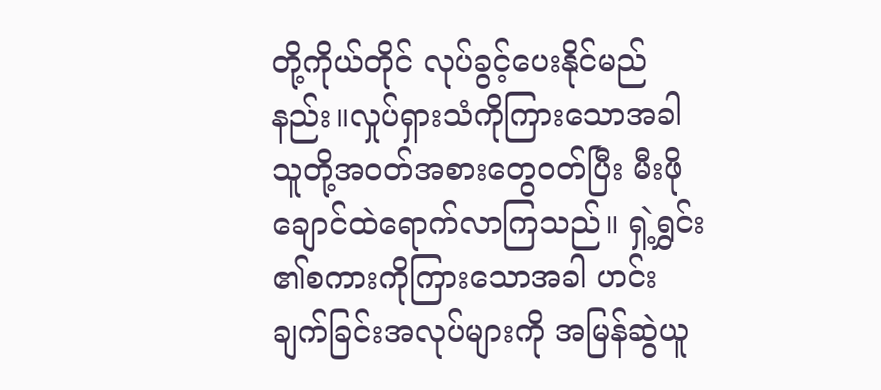တို့ကိုယ်တိုင် လုပ်ခွင့်ပေးနိုင်မည်နည်း။လှုပ်ရှားသံကိုကြားသောအခါ သူတို့အဝတ်အစားတွေဝတ်ပြီး မီးဖိုချောင်ထဲရောက်လာကြသည်။ ရှဲ့ရွှင်း ၏စကားကိုကြားသောအခါ ဟင်းချက်ခြင်းအလုပ်များကို အမြန်ဆွဲယူ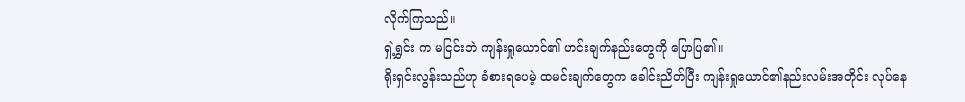လိုက်ကြသည်။
ရှဲ့ရွှင်း က မငြင်းဘဲ ကျန်းရှုယောင်၏ ဟင်းချက်နည်းတွေကို ပြောပြ၏။
ရိုးရှင်းလွန်းသည်ဟု ခံစားရပေမဲ့ ထမင်းချက်တွေက ခေါင်းညိတ်ပြီး ကျန်းရှုယောင်၏နည်းလမ်းအတိုင်း လုပ်နေ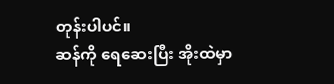တုန်းပါပင်။
ဆန်ကို ရေဆေးပြီး အိုးထဲမှာ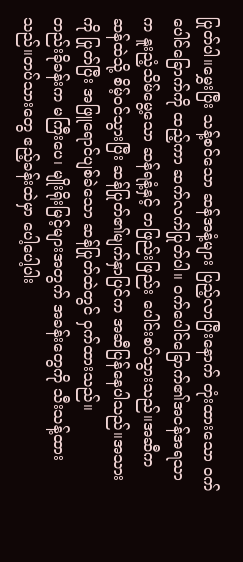ပြုတ်ပါ။မွှေးပြီး သန့်စင်သော ဆန်အနံ့များ ပြည့်လာပြီးနောက် တုံးထားသော ဝက်ပေါင်ခြောက်ကို ထည့်ကာ ဆက်လက်ပြုတ်ပါ။ ဝက်ပေါင်ခြောက်၏အငန်အရသာက နူးညံ့သိမ်မွေ့သော ဆန်ရနံ့နှင့် တဖြည်းဖြည်း ပေါင်းစပ်သွားသည်။အဆီက ဆန်ထဲသို့ စိမ့်ဝင်သွားပြီး ဆန်ပြုတ်၏မျက်နှာပြင်က အဆီပြန်နေပါသည်။အသားကို ပြုတ်ပြီး အဖြူရောင်ပျစ်ခဲသော ဆန်ပြုတ်ထဲတွင် ဝှက်ထားသည်။
တည်းခိုခန်းက မကြီးပေ၊ မျိုးရိုးမြင့်များအတွက် အခန်းတွေကို သီးသန့်ထားသည်။တပ်သားတွေ ဧည့်ခန်းထဲမှာ ပေါ့ပေါ့ပါး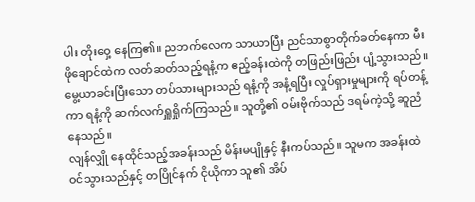ပါး တိုးဝှေ့ နေကြ၏။ ညဘက်လေက သာယာပြီး ညင်သာစွာတိုက်ခတ်နေကာ မီးဖိုချောင်ထဲက လတ်ဆတ်သည့်ရနံ့က ဧည့်ခန်းထဲကို တဖြည်းဖြည်း ပျံ့သွားသည်။ မွေ့ယာခင်းပြီးသော တပ်သားများသည် ရနံ့ကို အနံ့ရပြီး လှုပ်ရှားမှုများကို ရပ်တန့်ကာ ရနံ့ကို ဆက်လက်ရှူရှိုက်ကြသည်။ သူတို့၏ ဝမ်းဗိုက်သည် ဒရမ်ကဲ့သို့ ဆူညံနေသည်။
လျန်လျှို နေထိုင်သည့်အခန်းသည် မိန်းမပျိုနှင့် နီးကပ်သည်။ သူမက အခန်းထဲ ဝင်သွားသည်နှင့် တပြိုင်နက် ငိုယိုကာ သူ၏ အိပ်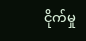ငိုက်မှု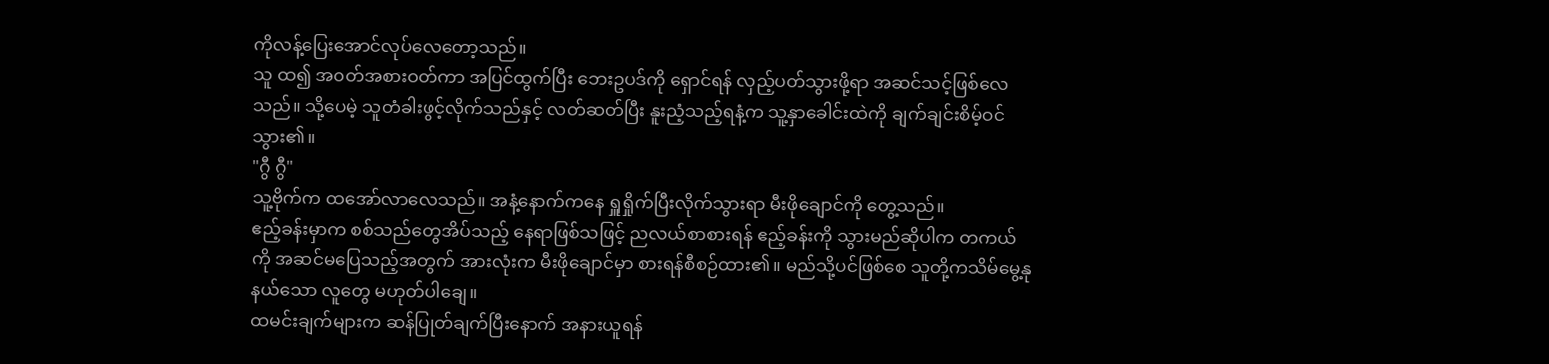ကိုလန့်ပြေးအောင်လုပ်လေတော့သည်။
သူ ထ၍ အ၀တ်အစားဝတ်ကာ အပြင်ထွက်ပြီး ဘေးဥပဒ်ကို ရှောင်ရန် လှည့်ပတ်သွားဖို့ရာ အဆင်သင့်ဖြစ်လေသည်။ သို့ပေမဲ့ သူတံခါးဖွင့်လိုက်သည်နှင့် လတ်ဆတ်ပြီး နူးညံ့သည့်ရနံ့က သူ့နှာခေါင်းထဲကို ချက်ချင်းစိမ့်ဝင်သွား၏။
"ဂွီ ဂွီ"
သူ့ဗိုက်က ထအော်လာလေသည်။ အနံ့နောက်ကနေ ရှူရှိုက်ပြီးလိုက်သွားရာ မီးဖိုချောင်ကို တွေ့သည်။
ဧည့်ခန်းမှာက စစ်သည်တွေအိပ်သည့် နေရာဖြစ်သဖြင့် ညလယ်စာစားရန် ဧည့်ခန်းကို သွားမည်ဆိုပါက တကယ်ကို အဆင်မပြေသည့်အတွက် အားလုံးက မီးဖိုချောင်မှာ စားရန်စီစဉ်ထား၏။ မည်သို့ပင်ဖြစ်စေ သူတို့ကသိမ်မွေ့နုနယ်သော လူတွေ မဟုတ်ပါချေ။
ထမင်းချက်များက ဆန်ပြုတ်ချက်ပြီးနောက် အနားယူရန်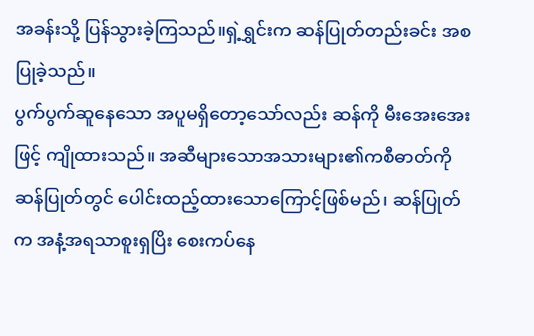အခန်းသို့ ပြန်သွားခဲ့ကြသည်။ရှဲ့ရွှင်းက ဆန်ပြုတ်တည်းခင်း အစပြုခဲ့သည်။
ပွက်ပွက်ဆူနေသော အပူမရှိတော့သော်လည်း ဆန်ကို မီးအေးအေးဖြင့် ကျိုထားသည်။ အဆီများသောအသားများ၏ကစီဓာတ်ကို ဆန်ပြုတ်တွင် ပေါင်းထည့်ထားသောကြောင့်ဖြစ်မည်၊ ဆန်ပြုတ်က အနံ့အရသာစူးရှပြိး စေးကပ်နေ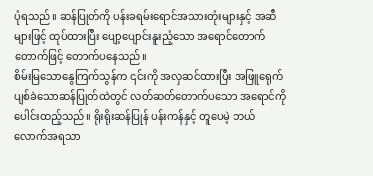ပုံရသည်။ ဆန်ပြုတ်ကို ပန်းခရမ်းရောင်အသားတုံးများနှင့် အဆီများဖြင့် ထုပ်ထားပြီး ပျော့ပျောင်းနူးညံ့သော အရောင်တောက်တောက်ဖြင့် တောက်ပနေသည်။
စိမ်းမြသောနွေကြက်သွန်က ၎င်းကို အလှဆင်ထားပြီး အဖြူရေုက် ပျစ်ခဲသောဆန်ပြုတ်ထဲတွင် လတ်ဆတ်တောက်ပသော အရောင်ကို ပေါင်းထည့်သည်။ ရိုးရိုးဆန်ပြုန် ပန်းကန်နှင့် တူပေမဲ့ ဘယ်လောက်အရသာ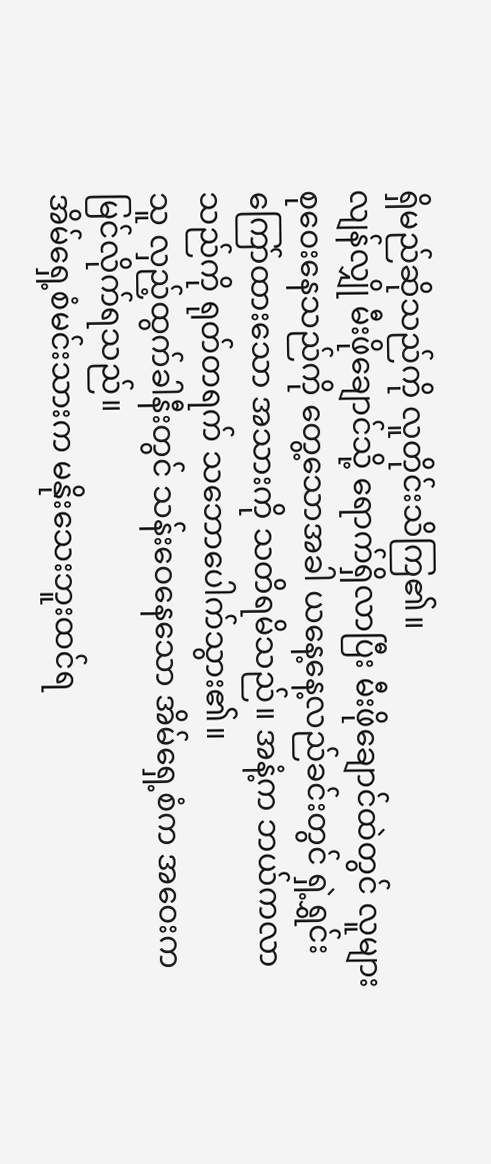ရှိမည်ဆိုသည်ကို လူတိုင်းသိကြ၏။
လျန်လျှို မီးဖိုချောင်သို့ ရောက်ရှိလာပြီး မီးဖိုချောင်ထဲတွင် လူများစုဝေးနေသည်ကို တွေ့သောအခါ ယနေ့နေ့လည်ခင်းတွင် ရှဲ့ရွှင်း ကြော်ထားသော အသားကို သတိရမိသည်။ အနံ့က ဘယ်ကလာသည်ကို ရုတ်တရက် သဘောပေါက်သွား၏။
သူ လှည့်ထွက်ခါနီးတွင် သန်းဝေနေသော အိမ်ရှေ့စံက အဝေးက မြင်လိုက်ရသည်။
အိမ်ရှေ့စံမင်းသားက မနိုးသေးဘူးထင်ရ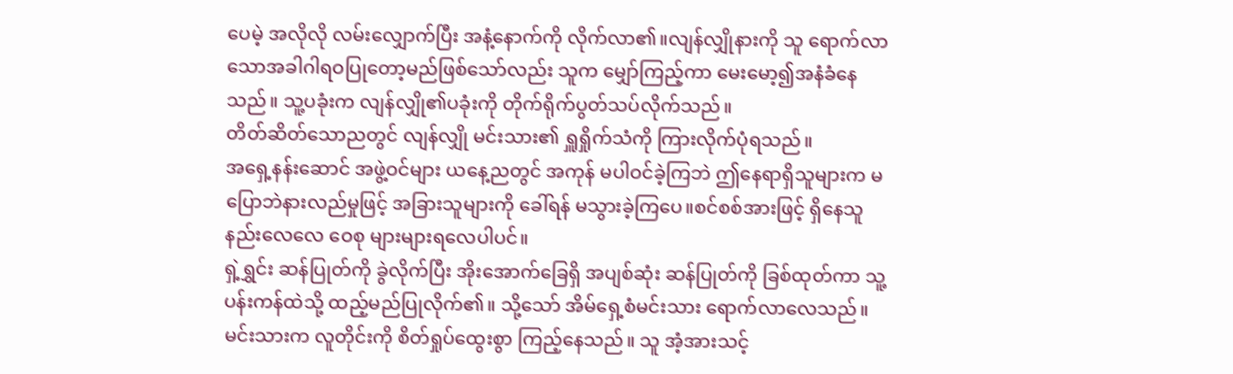ပေမဲ့ အလိုလို လမ်းလျှောက်ပြီး အနံ့နောက်ကို လိုက်လာ၏။လျန်လျှိုနားကို သူ ရောက်လာသောအခါဂါရဝပြုတော့မည်ဖြစ်သော်လည်း သူက မျှော်ကြည့်ကာ မေးမော့၍အနံခံနေသည်။ သူ့ပခုံးက လျန်လျှို၏ပခုံးကို တိုက်ရိုက်ပွတ်သပ်လိုက်သည်။
တိတ်ဆိတ်သောညတွင် လျန်လျှို မင်းသား၏ ရှူရှိုက်သံကို ကြားလိုက်ပုံရသည်။
အရှေ့နန်းဆောင် အဖွဲ့ဝင်များ ယနေ့ညတွင် အကုန် မပါဝင်ခဲ့ကြဘဲ ဤနေရာရှိသူများက မပြောဘဲနားလည်မှုဖြင့် အခြားသူများကို ခေါ်ရန် မသွားခဲ့ကြပေ။စင်စစ်အားဖြင့် ရှိနေသူ နည်းလေလေ ဝေစု များများရလေပါပင်။
ရှဲ့ရွှင်း ဆန်ပြုတ်ကို ခွဲလိုက်ပြီး အိုးအောက်ခြေရှိ အပျစ်ဆုံး ဆန်ပြုတ်ကို ခြစ်ထုတ်ကာ သူ့ပန်းကန်ထဲသို့ ထည့်မည်ပြုလိုက်၏။ သို့သော် အိမ်ရှေ့စံမင်းသား ရောက်လာလေသည်။
မင်းသားက လူတိုင်းကို စိတ်ရှုပ်ထွေးစွာ ကြည့်နေသည်။ သူ အံ့အားသင့်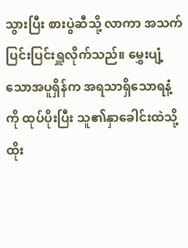သွားပြီး စားပွဲဆီသို့ လာကာ အသက်ပြင်းပြင်းရှူလိုက်သည်။ မွှေးပျံ့သောအပူရှိန်က အရသာရှိသောရနံ့ကို ထုပ်ပိုးပြီး သူ၏နှာခေါင်းထဲသို့ ထိုး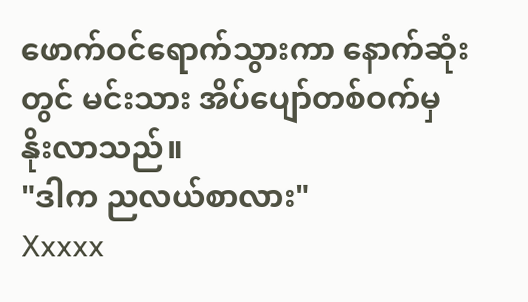ဖောက်ဝင်ရောက်သွားကာ နောက်ဆုံးတွင် မင်းသား အိပ်ပျော်တစ်ဝက်မှ နိုးလာသည်။
"ဒါက ညလယ်စာလား"
Xxxxx